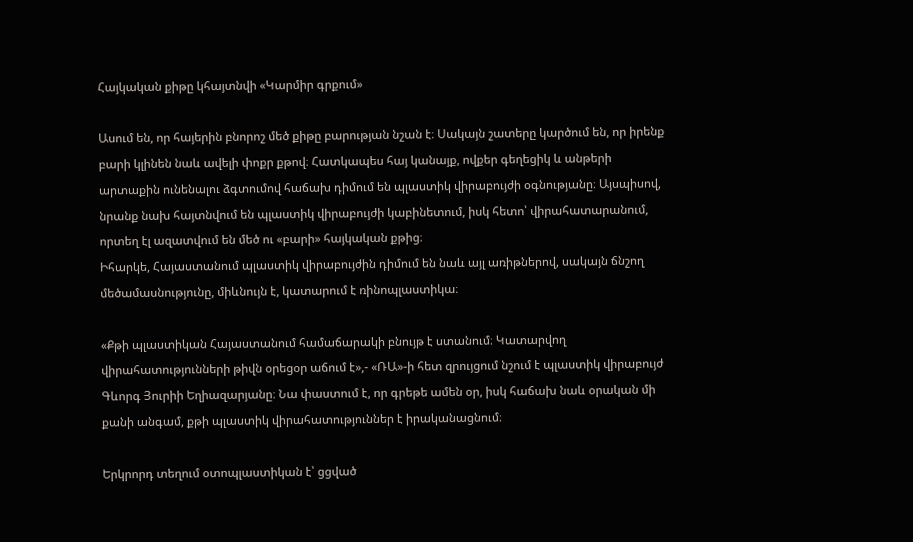Հայկական քիթը կհայտնվի «Կարմիր գրքում»

Ասում են, որ հայերին բնորոշ մեծ քիթը բարության նշան է։ Սակայն շատերը կարծում են, որ իրենք բարի կլինեն նաև ավելի փոքր քթով։ Հատկապես հայ կանայք, ովքեր գեղեցիկ և անթերի արտաքին ունենալու ձգտումով հաճախ դիմում են պլաստիկ վիրաբույժի օգնությանը։ Այսպիսով, նրանք նախ հայտնվում են պլաստիկ վիրաբույժի կաբինետում, իսկ հետո՝ վիրահատարանում, որտեղ էլ ազատվում են մեծ ու «բարի» հայկական քթից։
Իհարկե, Հայաստանում պլաստիկ վիրաբույժին դիմում են նաև այլ առիթներով, սակայն ճնշող մեծամասնությունը, միևնույն է, կատարում է ռինոպլաստիկա։

«Քթի պլաստիկան Հայաստանում համաճարակի բնույթ է ստանում։ Կատարվող վիրահատությունների թիվն օրեցօր աճում է»,- «ՌԱ»-ի հետ զրույցում նշում է պլաստիկ վիրաբույժ Գևորգ Յուրիի Եղիազարյանը։ Նա փաստում է, որ գրեթե ամեն օր, իսկ հաճախ նաև օրական մի քանի անգամ, քթի պլաստիկ վիրահատություններ է իրականացնում։

Երկրորդ տեղում օտոպլաստիկան է՝ ցցված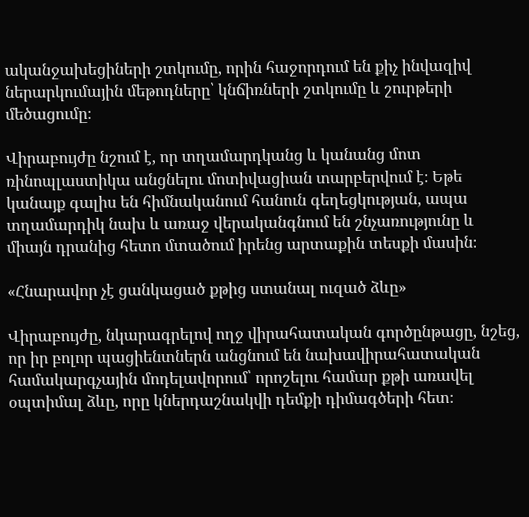ականջախեցիների շտկումը, որին հաջորդում են քիչ ինվազիվ ներարկումային մեթոդները՝ կնճիռների շտկումը և շուրթերի մեծացումը։

Վիրաբույժը նշում է, որ տղամարդկանց և կանանց մոտ ռինոպլաստիկա անցնելու մոտիվացիան տարբերվում է։ Եթե կանայք գալիս են հիմնականում հանուն գեղեցկության, ապա տղամարդիկ նախ և առաջ վերականգնում են շնչառությունը և միայն դրանից հետո մտածում իրենց արտաքին տեսքի մասին։

«Հնարավոր չէ ցանկացած քթից ստանալ ուզած ձևը»

Վիրաբույժը, նկարագրելով ողջ վիրահատական գործընթացը, նշեց, որ իր բոլոր պացիենտներն անցնում են նախավիրահատական համակարգչային մոդելավորում՝ որոշելու համար քթի առավել օպտիմալ ձևը, որը կներդաշնակվի դեմքի դիմագծերի հետ։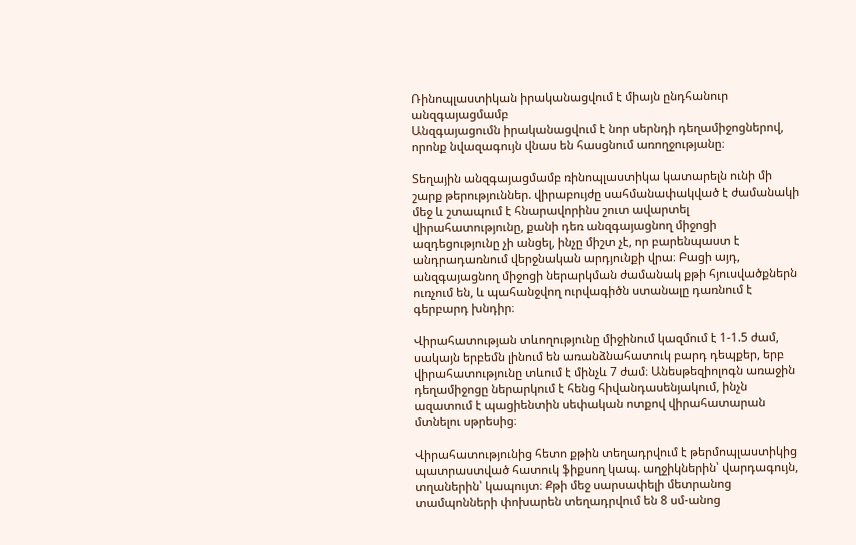Ռինոպլաստիկան իրականացվում է միայն ընդհանուր անզգայացմամբ
Անզգայացումն իրականացվում է նոր սերնդի դեղամիջոցներով, որոնք նվազագույն վնաս են հասցնում առողջությանը։

Տեղային անզգայացմամբ ռինոպլաստիկա կատարելն ունի մի շարք թերություններ. վիրաբույժը սահմանափակված է ժամանակի մեջ և շտապում է հնարավորինս շուտ ավարտել վիրահատությունը, քանի դեռ անզգայացնող միջոցի ազդեցությունը չի անցել, ինչը միշտ չէ, որ բարենպաստ է անդրադառնում վերջնական արդյունքի վրա։ Բացի այդ, անզգայացնող միջոցի ներարկման ժամանակ քթի հյուսվածքներն ուռչում են, և պահանջվող ուրվագիծն ստանալը դառնում է գերբարդ խնդիր։

Վիրահատության տևողությունը միջինում կազմում է 1-1.5 ժամ, սակայն երբեմն լինում են առանձնահատուկ բարդ դեպքեր, երբ վիրահատությունը տևում է մինչև 7 ժամ։ Անեսթեզիոլոգն առաջին դեղամիջոցը ներարկում է հենց հիվանդասենյակում, ինչն ազատում է պացիենտին սեփական ոտքով վիրահատարան մտնելու սթրեսից։

Վիրահատությունից հետո քթին տեղադրվում է թերմոպլաստիկից պատրաստված հատուկ ֆիքսող կապ. աղջիկներին՝ վարդագույն, տղաներին՝ կապույտ։ Քթի մեջ սարսափելի մետրանոց տամպոնների փոխարեն տեղադրվում են 8 սմ-անոց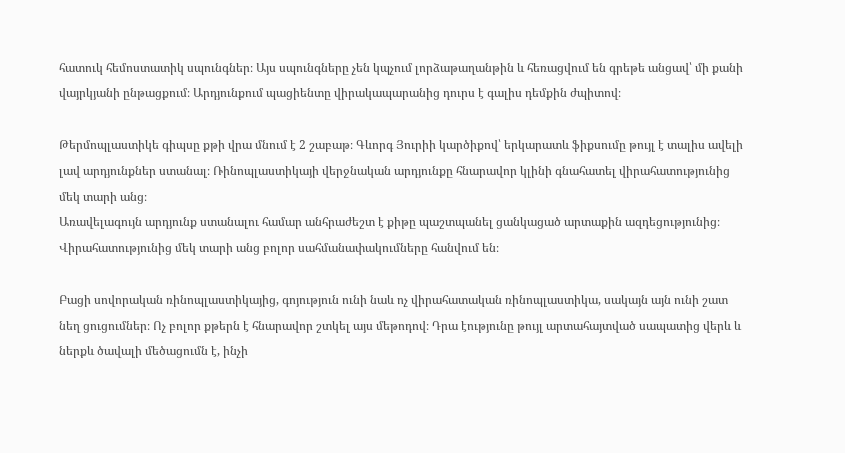հատուկ հեմոստատիկ սպունգներ։ Այս սպունգները չեն կպչում լորձաթաղանթին և հեռացվում են գրեթե անցավ՝ մի քանի վայրկյանի ընթացքում։ Արդյունքում պացիենտը վիրակապարանից դուրս է գալիս դեմքին ժպիտով։

Թերմոպլաստիկե գիպսը քթի վրա մնում է 2 շաբաթ։ Գևորգ Յուրիի կարծիքով՝ երկարատև ֆիքսումը թույլ է տալիս ավելի լավ արդյունքներ ստանալ։ Ռինոպլաստիկայի վերջնական արդյունքը հնարավոր կլինի գնահատել վիրահատությունից մեկ տարի անց։
Առավելագույն արդյունք ստանալու համար անհրաժեշտ է քիթը պաշտպանել ցանկացած արտաքին ազդեցությունից։ Վիրահատությունից մեկ տարի անց բոլոր սահմանափակումները հանվում են։

Բացի սովորական ռինոպլաստիկայից, գոյություն ունի նաև ոչ վիրահատական ռինոպլաստիկա, սակայն այն ունի շատ նեղ ցուցումներ։ Ոչ բոլոր քթերն է հնարավոր շտկել այս մեթոդով։ Դրա էությունը թույլ արտահայտված սապատից վերև և ներքև ծավալի մեծացումն է, ինչի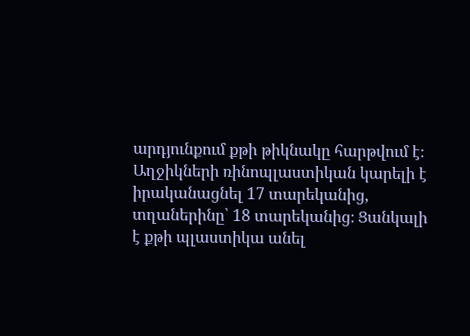արդյունքում քթի թիկնակը հարթվում է։
Աղջիկների ռինոպլաստիկան կարելի է իրականացնել 17 տարեկանից, տղաներինը՝ 18 տարեկանից։ Ցանկալի է քթի պլաստիկա անել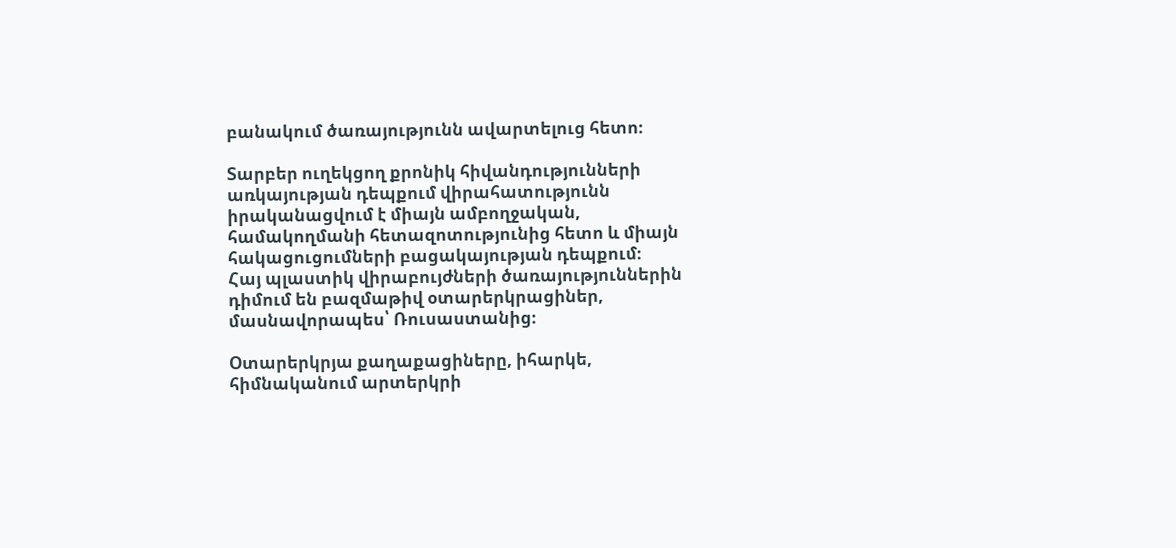բանակում ծառայությունն ավարտելուց հետո։

Տարբեր ուղեկցող քրոնիկ հիվանդությունների առկայության դեպքում վիրահատությունն իրականացվում է միայն ամբողջական, համակողմանի հետազոտությունից հետո և միայն հակացուցումների բացակայության դեպքում։
Հայ պլաստիկ վիրաբույժների ծառայություններին դիմում են բազմաթիվ օտարերկրացիներ, մասնավորապես՝ Ռուսաստանից։

Օտարերկրյա քաղաքացիները, իհարկե, հիմնականում արտերկրի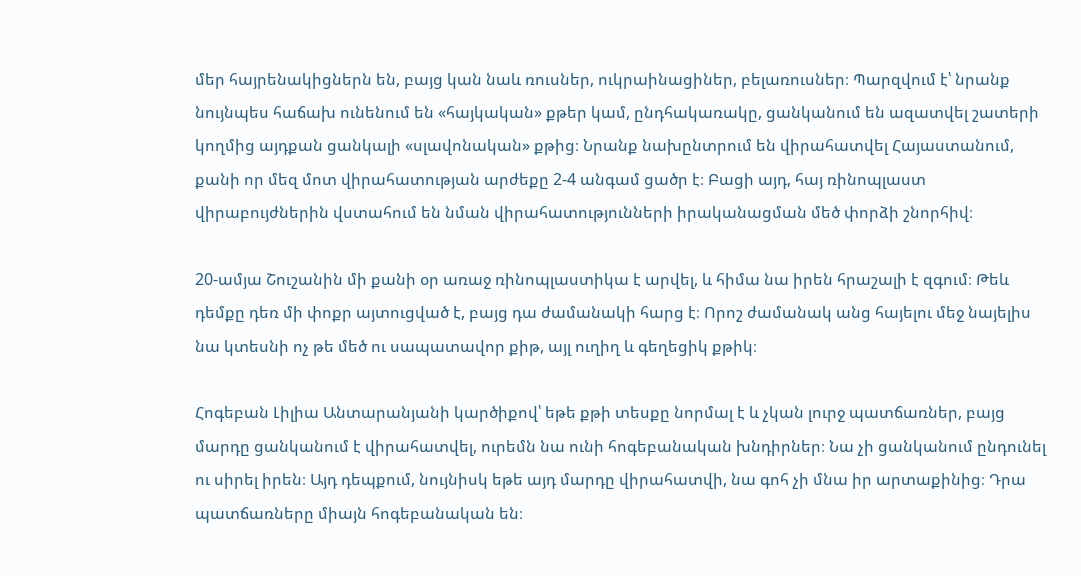մեր հայրենակիցներն են, բայց կան նաև ռուսներ, ուկրաինացիներ, բելառուսներ։ Պարզվում է՝ նրանք նույնպես հաճախ ունենում են «հայկական» քթեր կամ, ընդհակառակը, ցանկանում են ազատվել շատերի կողմից այդքան ցանկալի «սլավոնական» քթից։ Նրանք նախընտրում են վիրահատվել Հայաստանում, քանի որ մեզ մոտ վիրահատության արժեքը 2-4 անգամ ցածր է։ Բացի այդ, հայ ռինոպլաստ վիրաբույժներին վստահում են նման վիրահատությունների իրականացման մեծ փորձի շնորհիվ։

20-ամյա Շուշանին մի քանի օր առաջ ռինոպլաստիկա է արվել, և հիմա նա իրեն հրաշալի է զգում։ Թեև դեմքը դեռ մի փոքր այտուցված է, բայց դա ժամանակի հարց է։ Որոշ ժամանակ անց հայելու մեջ նայելիս նա կտեսնի ոչ թե մեծ ու սապատավոր քիթ, այլ ուղիղ և գեղեցիկ քթիկ։

Հոգեբան Լիլիա Անտարանյանի կարծիքով՝ եթե քթի տեսքը նորմալ է և չկան լուրջ պատճառներ, բայց մարդը ցանկանում է վիրահատվել, ուրեմն նա ունի հոգեբանական խնդիրներ։ Նա չի ցանկանում ընդունել ու սիրել իրեն։ Այդ դեպքում, նույնիսկ եթե այդ մարդը վիրահատվի, նա գոհ չի մնա իր արտաքինից։ Դրա պատճառները միայն հոգեբանական են։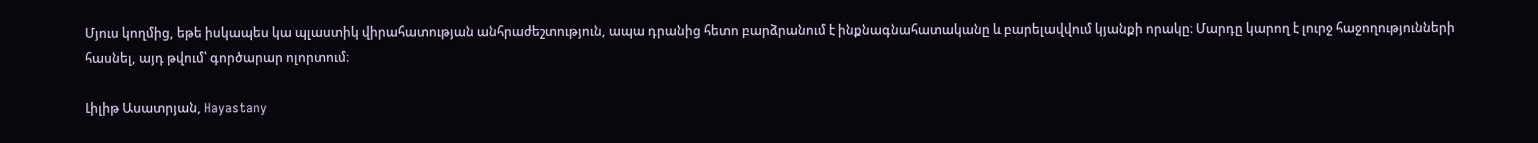Մյուս կողմից, եթե իսկապես կա պլաստիկ վիրահատության անհրաժեշտություն, ապա դրանից հետո բարձրանում է ինքնագնահատականը և բարելավվում կյանքի որակը։ Մարդը կարող է լուրջ հաջողությունների հասնել, այդ թվում՝ գործարար ոլորտում։

Լիլիթ Ասատրյան, Hayastany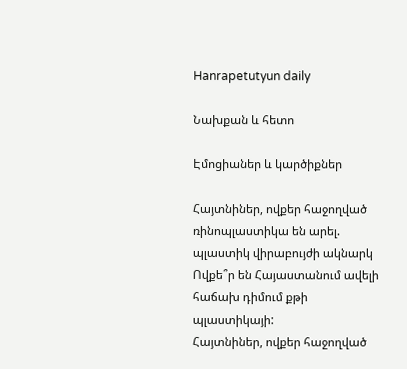Hanrapetutyun daily

Նախքան և հետո

Էմոցիաներ և կարծիքներ

Հայտնիներ, ովքեր հաջողված ռինոպլաստիկա են արել. պլաստիկ վիրաբույժի ակնարկ
Ովքե՞ր են Հայաստանում ավելի հաճախ դիմում քթի պլաստիկայի:
Հայտնիներ, ովքեր հաջողված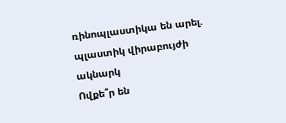ռինոպլաստիկա են արել. պլաստիկ վիրաբույժի ակնարկ
Ովքե՞ր են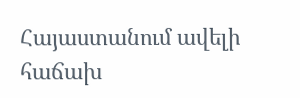Հայաստանում ավելի հաճախ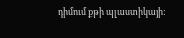դիմում քթի պլաստիկայի: